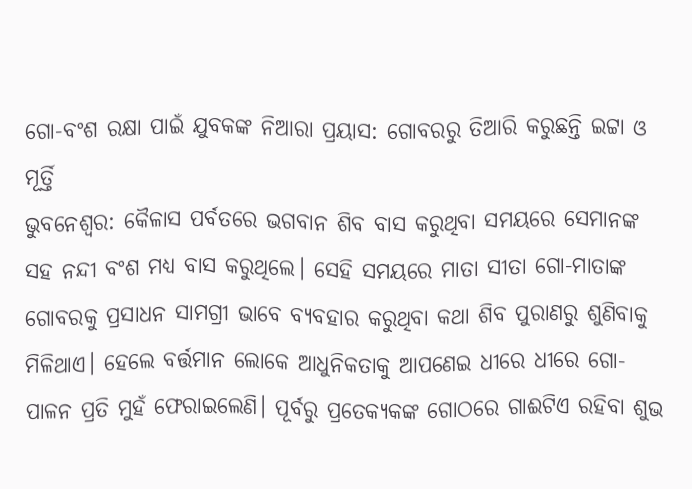ଗୋ-ବଂଶ ରକ୍ଷା ପାଇଁ ଯୁବକଙ୍କ ନିଆରା ପ୍ରୟାସ: ଗୋବରରୁ ତିଆରି କରୁଛନ୍ତି ଇଟ୍ଟା ଓ ମୂର୍ତ୍ତି
ଭୁବନେଶ୍ୱର: କୈଳାସ ପର୍ବତରେ ଭଗବାନ ଶିବ ବାସ କରୁଥିବା ସମୟରେ ସେମାନଙ୍କ ସହ ନନ୍ଦୀ ବଂଶ ମଧ୍ୟ ବାସ କରୁଥିଲେ। ସେହି ସମୟରେ ମାତା ସୀତା ଗୋ-ମାତାଙ୍କ ଗୋବରକୁ ପ୍ରସାଧନ ସାମଗ୍ରୀ ଭାବେ ବ୍ୟବହାର କରୁଥିବା କଥା ଶିବ ପୁରାଣରୁ ଶୁଣିବାକୁ ମିଳିଥାଏ। ହେଲେ ବର୍ତ୍ତମାନ ଲୋକେ ଆଧୁନିକତାକୁ ଆପଣେଇ ଧୀରେ ଧୀରେ ଗୋ-ପାଳନ ପ୍ରତି ମୁହଁ ଫେରାଇଲେଣି। ପୂର୍ବରୁ ପ୍ରତେକ୍ୟକଙ୍କ ଗୋଠରେ ଗାଈଟିଏ ରହିବା ଶୁଭ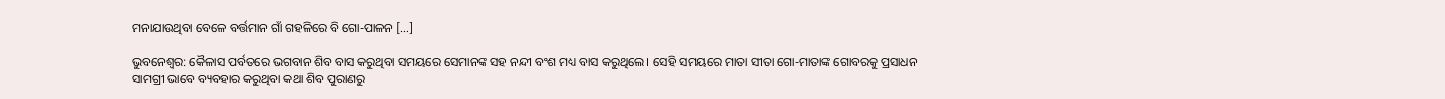ମନାଯାଉଥିବା ବେଳେ ବର୍ତ୍ତମାନ ଗାଁ ଗହଳିରେ ବି ଗୋ-ପାଳନ […]

ଭୁବନେଶ୍ୱର: କୈଳାସ ପର୍ବତରେ ଭଗବାନ ଶିବ ବାସ କରୁଥିବା ସମୟରେ ସେମାନଙ୍କ ସହ ନନ୍ଦୀ ବଂଶ ମଧ୍ୟ ବାସ କରୁଥିଲେ। ସେହି ସମୟରେ ମାତା ସୀତା ଗୋ-ମାତାଙ୍କ ଗୋବରକୁ ପ୍ରସାଧନ ସାମଗ୍ରୀ ଭାବେ ବ୍ୟବହାର କରୁଥିବା କଥା ଶିବ ପୁରାଣରୁ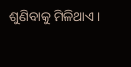ଶୁଣିବାକୁ ମିଳିଥାଏ।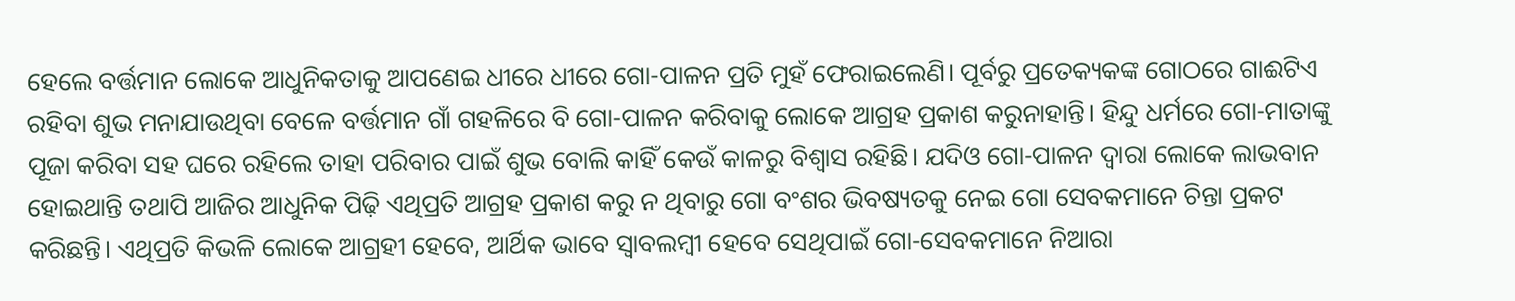ହେଲେ ବର୍ତ୍ତମାନ ଲୋକେ ଆଧୁନିକତାକୁ ଆପଣେଇ ଧୀରେ ଧୀରେ ଗୋ-ପାଳନ ପ୍ରତି ମୁହଁ ଫେରାଇଲେଣି। ପୂର୍ବରୁ ପ୍ରତେକ୍ୟକଙ୍କ ଗୋଠରେ ଗାଈଟିଏ ରହିବା ଶୁଭ ମନାଯାଉଥିବା ବେଳେ ବର୍ତ୍ତମାନ ଗାଁ ଗହଳିରେ ବି ଗୋ-ପାଳନ କରିବାକୁ ଲୋକେ ଆଗ୍ରହ ପ୍ରକାଶ କରୁନାହାନ୍ତି। ହିନ୍ଦୁ ଧର୍ମରେ ଗୋ-ମାତାଙ୍କୁ ପୂଜା କରିବା ସହ ଘରେ ରହିଲେ ତାହା ପରିବାର ପାଇଁ ଶୁଭ ବୋଲି କାହିଁ କେଉଁ କାଳରୁ ବିଶ୍ୱାସ ରହିଛି। ଯଦିଓ ଗୋ-ପାଳନ ଦ୍ୱାରା ଲୋକେ ଲାଭବାନ ହୋଇଥାନ୍ତି ତଥାପି ଆଜିର ଆଧୁନିକ ପିଢ଼ି ଏଥିପ୍ରତି ଆଗ୍ରହ ପ୍ରକାଶ କରୁ ନ ଥିବାରୁ ଗୋ ବଂଶର ଭିବଷ୍ୟତକୁ ନେଇ ଗୋ ସେବକମାନେ ଚିନ୍ତା ପ୍ରକଟ କରିଛନ୍ତି। ଏଥିପ୍ରତି କିଭଳି ଲୋକେ ଆଗ୍ରହୀ ହେବେ, ଆର୍ଥିକ ଭାବେ ସ୍ୱାବଲମ୍ବୀ ହେବେ ସେଥିପାଇଁ ଗୋ-ସେବକମାନେ ନିଆରା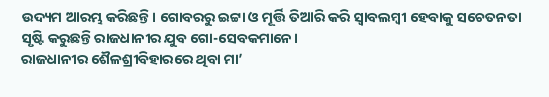ଉଦ୍ୟମ ଆରମ୍ଭ କରିଛନ୍ତି। ଗୋବରରୁ ଇଟ୍ଟା ଓ ମୂର୍ତ୍ତି ତିଆରି କରି ସ୍ୱାବଲମ୍ବୀ ହେବାକୁ ସଚେତନତା ସୃଷ୍ଟି କରୁଛନ୍ତି ରାଜଧାନୀର ଯୁବ ଗୋ-ସେବକମାନେ।
ରାଜଧାନୀର ଶୈଳଶ୍ରୀବିହାରରେ ଥିବା ମା’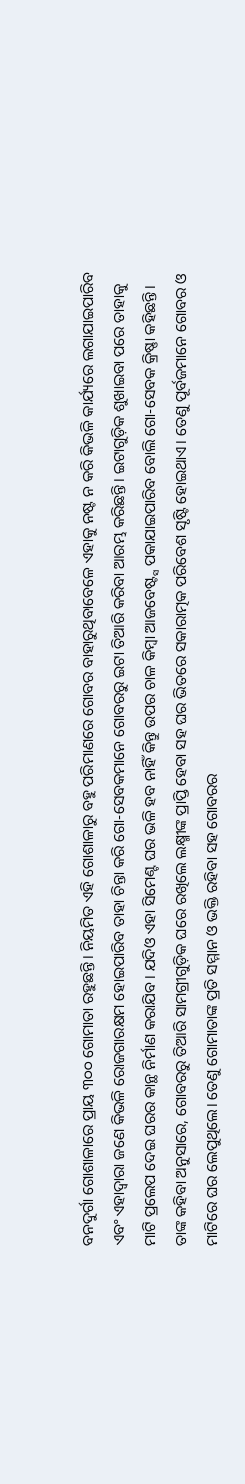ବନଦୁର୍ଗା ଗୋଶାଳାରେ ପ୍ରାୟ ୩୦୦ ଗୋମାତା ରହୁଛନ୍ତି। ନିୟମିତ ଏହି ଗୋଶାଳାରୁ ବହୁ ପରିମାଣରେ ଗୋବର ବାହାରୁଥିବାବେଳେ ଏହାକୁ ନଷ୍ଟ ନ କରି କିଭଳି କାର୍ଯ୍ୟରେ ଲଗାଯାଇପାରିବ ଏବଂ ଏହାଦ୍ୱାରା ଜଣେ କିଭଳି ରୋଜଗାରକ୍ଷମ ହୋଇପାରିବ ତାହା ଚିନ୍ତା କରି ଗୋ-ସେବକମାନେ ଗୋବରରୁ ଇଟା ତିଆରି କରିବା ଆରମ୍ଭ କରିଛନ୍ତି। ଇଟାଗୁଡ଼ିକ ଶୁଖାଇବା ପରେ ତାହାକୁ ମାଟି ପ୍ରଲେପ ଦେଇ ଘରର କାନ୍ଥ ନିର୍ମାଣ କରାଯିବ। ଯଦିଓ ଏହା ସିମେଣ୍ଟ ଘର ଭଳି ହବ ନାହିଁ କିନ୍ତୁ ଉପର ଚାଳ କିମ୍ବା ଆଜବେଷ୍ଟ୍ସ ପକାଯାଇପାରିବ ବୋଲି ଗୋ-ସେବକ କ୍ରିଷ୍ଣା କହିଛନ୍ତି। ତାଙ୍କ କହିବା ଅନୁସାରେ, ଗୋବରରୁ ତିଆରି ସାମଗ୍ରୀଗୁଡ଼ିକ ଘରେ ରଖିଲେ ଲକ୍ଷ୍ମୀଙ୍କ ପ୍ରାପ୍ତି ହେବା ସହ ଘର ଭିତରେ ସକାରାତ୍ମକ ପରିବେଶ ସୃଷ୍ଟି ହୋଇଥାଏ। ତେଣୁ ପୂର୍ବଜମାନେ ଗୋବର ଓ ମାଟିରେ ଘର ଲେପୁଥିଲେ। ତେଣୁ ଗୋମାତାଙ୍କ ପ୍ରତି ସମ୍ମାନ ଓ ଭକ୍ତି ରହିବା ସହ ଗୋବରର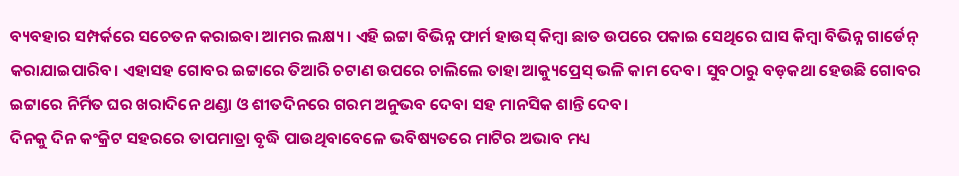ବ୍ୟବହାର ସମ୍ପର୍କରେ ସଚେତନ କରାଇବା ଆମର ଲକ୍ଷ୍ୟ। ଏହି ଇଟ୍ଟା ବିଭିନ୍ନ ଫାର୍ମ ହାଉସ୍ କିମ୍ବା ଛାତ ଉପରେ ପକାଇ ସେଥିରେ ଘାସ କିମ୍ବା ବିଭିନ୍ନ ଗାର୍ଡେନ୍ କରାଯାଇପାରିବ। ଏହାସହ ଗୋବର ଇଟ୍ଟାରେ ତିଆରି ଚଟାଣ ଉପରେ ଚାଲିଲେ ତାହା ଆକ୍ୟୁପ୍ରେସ୍ ଭଳି କାମ ଦେବ। ସୁବଠାରୁ ବଡ଼କଥା ହେଉଛି ଗୋବର ଇଟ୍ଟାରେ ନିର୍ମିତ ଘର ଖରାଦିନେ ଥଣ୍ଡା ଓ ଶୀତଦିନରେ ଗରମ ଅନୁଭବ ଦେବା ସହ ମାନସିକ ଶାନ୍ତି ଦେବ।
ଦିନକୁ ଦିନ କଂକ୍ରିଟ ସହରରେ ତାପମାତ୍ରା ବୃଦ୍ଧି ପାଉଥିବାବେଳେ ଭବିଷ୍ୟତରେ ମାଟିର ଅଭାବ ମଧ୍ୟ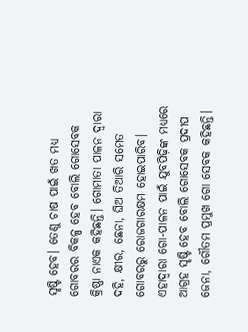ସୃଷ୍ଟି ହେବ। ତେଣୁ ଚାଷ ପାଇଁ ଖତ ମଧ୍ୟ ଗୋବରର ବିକଳ୍ପ ହେବ ବୋଲି ଗୋସେବକ କ୍ରିଷ୍ଣା ନାଏକ କହିଛନ୍ତି। ଗୋମାତା ପାଳନ ଦ୍ୱାରା ଦହି, କ୍ଷୀର, ଛେନା, ଘିଅ ତିଆରି ସମେତ ଗୋବରରୁ ରୋଜଗାରକ୍ଷମ ହୋଇପାରିବ। ଏହାଦ୍ୱାରା ଗୋ-ପାଳନ ପାଇଁ ଯୁବପିଢ଼ିଙ୍କ ମଧ୍ୟରେ ଆଗ୍ରହ ସୃଷ୍ଟି ହେବ ବୋଲି ଗୋସେବକ ପ୍ରଦୀପ ଜେନା, ଗୌତମ ପ୍ରମୁଖ ଗୋ ସେବକ କହିଛନ୍ତି।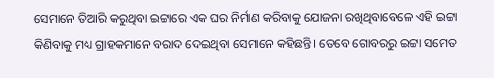ସେମାନେ ତିଆରି କରୁଥିବା ଇଟ୍ଟାରେ ଏକ ଘର ନିର୍ମାଣ କରିବାକୁ ଯୋଜନା ରଖିଥିବାବେଳେ ଏହି ଇଟ୍ଟା କିଣିବାକୁ ମଧ୍ୟ ଗ୍ରାହକମାନେ ବରାଦ ଦେଇଥିବା ସେମାନେ କହିଛନ୍ତି। ତେବେ ଗୋବରରୁ ଇଟ୍ଟା ସମେତ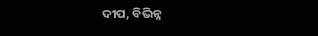ଦୀପ, ବିଭିନ୍ନ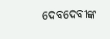ଦେବଦେବୀଙ୍କ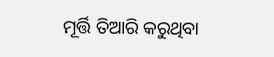ମୂର୍ତ୍ତି ତିଆରି କରୁଥିବା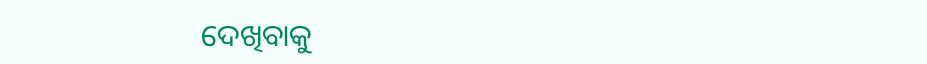ଦେଖିବାକୁ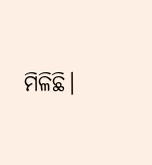ମିଳିଛି।